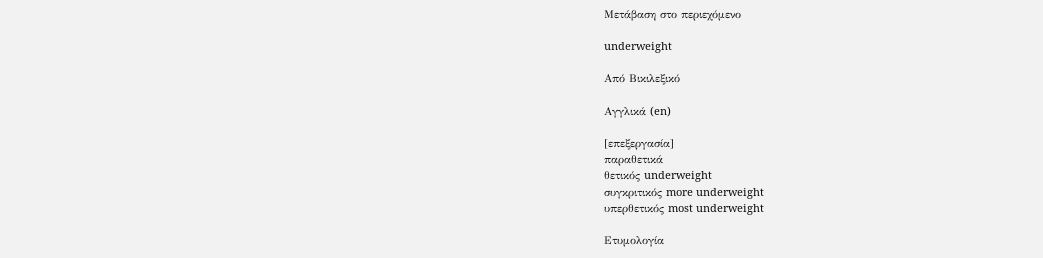Μετάβαση στο περιεχόμενο

underweight

Από Βικιλεξικό

Αγγλικά (en)

[επεξεργασία]
παραθετικά
θετικός underweight
συγκριτικός more underweight
υπερθετικός most underweight

Ετυμολογία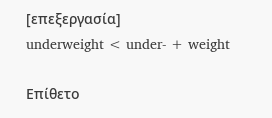[επεξεργασία]
underweight < under- + weight

Επίθετο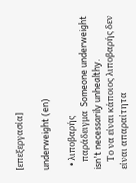[επεξεργασία]

underweight (en)

  • λιποβαρής
    παράδειγμα  Someone underweight isn't necessarily unhealthy.
    Το να είναι κάποιος λιποβαρής δεν είναι απαραίτητα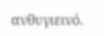ανθυγιεινό.